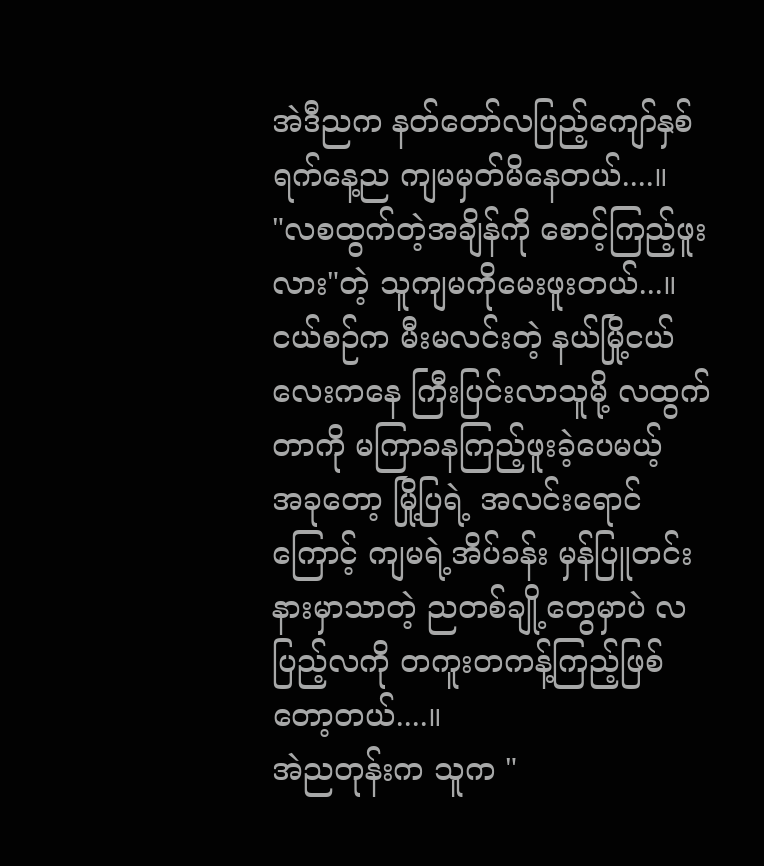အဲဒီညက နတ်တော်လပြည့်ကျော်နှစ်ရက်နေ့ည ကျမမှတ်မိနေတယ်....။
"လစထွက်တဲ့အချိန်ကို စောင့်ကြည့်ဖူးလား"တဲ့ သူကျမကိုမေးဖူးတယ်...။
ငယ်စဉ်က မီးမလင်းတဲ့ နယ်မြို့ငယ်လေးကနေ ကြီးပြင်းလာသူမို့ လထွက်တာကို မကြာခနကြည့်ဖူးခဲ့ပေမယ့်
အခုတော့ မြို့ပြရဲ့ အလင်းရောင်ကြောင့် ကျမရဲ့အိပ်ခန်း မှန်ပြူတင်းနားမှာသာတဲ့ ညတစ်ချို့တွေမှာပဲ လပြည့်လကို တကူးတကန့်ကြည့်ဖြစ်တော့တယ်....။
အဲညတုန်းက သူက "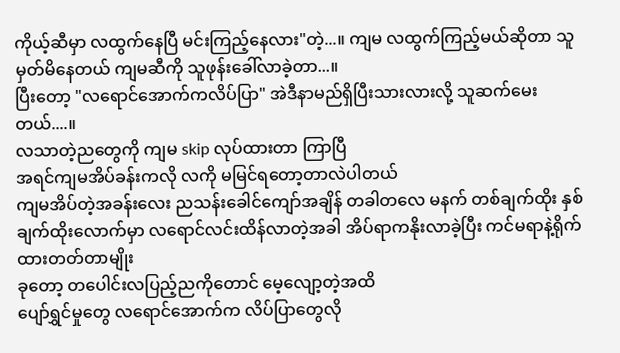ကိုယ့်ဆီမှာ လထွက်နေပြီ မင်းကြည့်နေလား"တဲ့...။ ကျမ လထွက်ကြည့်မယ်ဆိုတာ သူမှတ်မိနေတယ် ကျမဆီကို သူဖုန်းခေါ်လာခဲ့တာ...။
ပြီးတော့ "လရောင်အောက်ကလိပ်ပြာ" အဲဒီနာမည်ရှိပြီးသားလားလို့ သူဆက်မေးတယ်....။
လသာတဲ့ညတွေကို ကျမ skip လုပ်ထားတာ ကြာပြီ
အရင်ကျမအိပ်ခန်းကလို လကို မမြင်ရတော့တာလဲပါတယ်
ကျမအိပ်တဲ့အခန်းလေး ညသန်းခေါင်ကျော်အချိန် တခါတလေ မနက် တစ်ချက်ထိုး နှစ်ချက်ထိုးလောက်မှာ လရောင်လင်းထိန်လာတဲ့အခါ အိပ်ရာကနိုးလာခဲ့ပြီး ကင်မရာနဲ့ရိုက်ထားတတ်တာမျိုး
ခုတော့ တပေါင်းလပြည့်ညကိုတောင် မေ့လျော့တဲ့အထိ
ပျော်ရွှင်မှုတွေ လရောင်အောက်က လိပ်ပြာတွေလို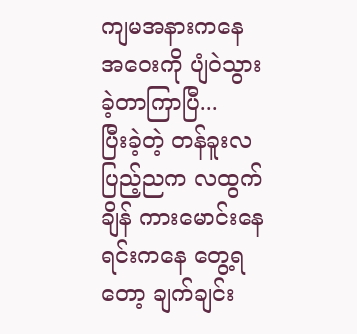ကျမအနားကနေ အဝေးကို ပျံဝဲသွားခဲ့တာကြာပြီ...
ပြီးခဲ့တဲ့ တန်ခူးလပြည့်ညက လထွက်ချိန် ကားမောင်းနေရင်းကနေ တွေ့ရတော့ ချက်ချင်း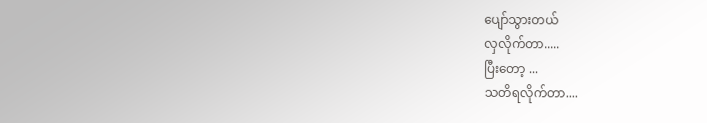ပျော်သွားတယ်
လှလိုက်တာ.....
ပြီးတော့ ...
သတိရလိုက်တာ....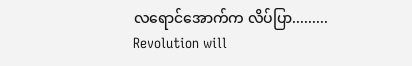လရောင်အောက်က လိပ်ပြာ.........
Revolution will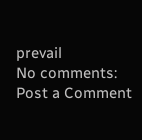prevail
No comments:
Post a Comment